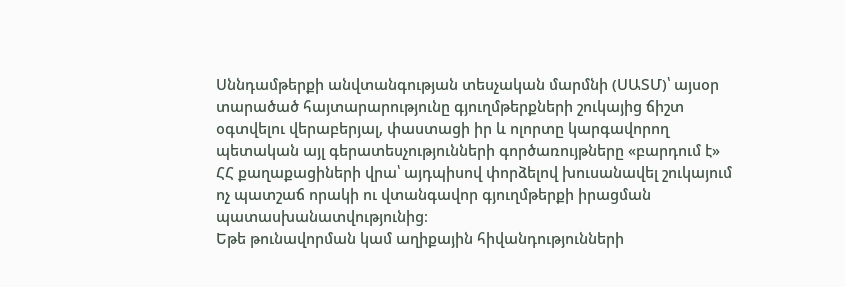Սննդամթերքի անվտանգության տեսչական մարմնի (ՍԱՏՄ)՝ այսօր տարածած հայտարարությունը գյուղմթերքների շուկայից ճիշտ օգտվելու վերաբերյալ, փաստացի իր և ոլորտը կարգավորող պետական այլ գերատեսչությունների գործառույթները «բարդում է» ՀՀ քաղաքացիների վրա՝ այդպիսով փորձելով խուսանավել շուկայում ոչ պատշաճ որակի ու վտանգավոր գյուղմթերքի իրացման պատասխանատվությունից։
Եթե թունավորման կամ աղիքային հիվանդությունների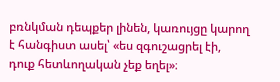բռնկման դեպքեր լինեն, կառույցը կարող է հանգիստ ասել՝ «ես զգուշացրել էի, դուք հետևողական չեք եղել»։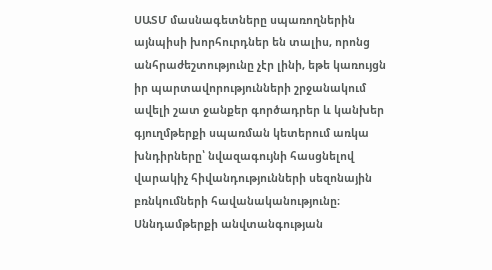ՍԱՏՄ մասնագետները սպառողներին այնպիսի խորհուրդներ են տալիս, որոնց անհրաժեշտությունը չէր լինի, եթե կառույցն իր պարտավորությունների շրջանակում ավելի շատ ջանքեր գործադրեր և կանխեր գյուղմթերքի սպառման կետերում առկա խնդիրները՝ նվազագույնի հասցնելով վարակիչ հիվանդությունների սեզոնային բռնկումների հավանականությունը։ Սննդամթերքի անվտանգության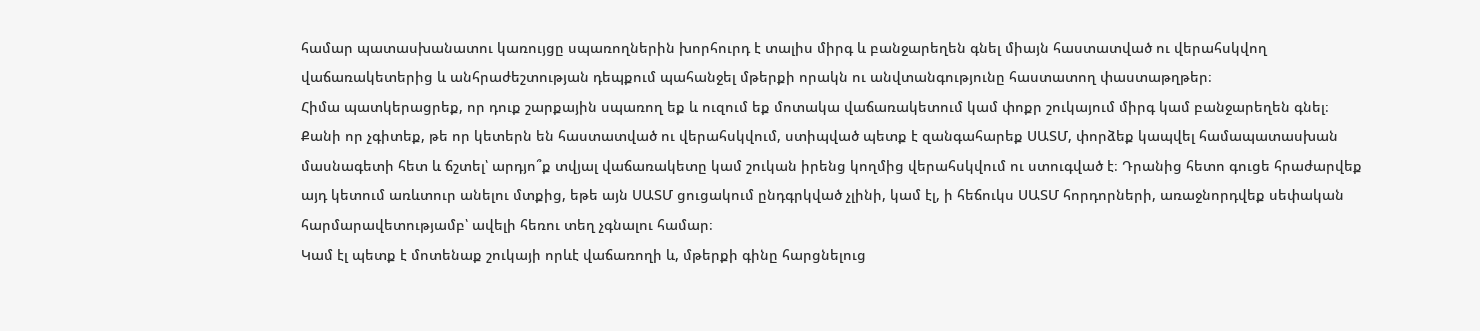համար պատասխանատու կառույցը սպառողներին խորհուրդ է տալիս միրգ և բանջարեղեն գնել միայն հաստատված ու վերահսկվող վաճառակետերից և անհրաժեշտության դեպքում պահանջել մթերքի որակն ու անվտանգությունը հաստատող փաստաթղթեր։
Հիմա պատկերացրեք, որ դուք շարքային սպառող եք և ուզում եք մոտակա վաճառակետում կամ փոքր շուկայում միրգ կամ բանջարեղեն գնել։ Քանի որ չգիտեք, թե որ կետերն են հաստատված ու վերահսկվում, ստիպված պետք է զանգահարեք ՍԱՏՄ, փորձեք կապվել համապատասխան մասնագետի հետ և ճշտել՝ արդյո՞ք տվյալ վաճառակետը կամ շուկան իրենց կողմից վերահսկվում ու ստուգված է։ Դրանից հետո գուցե հրաժարվեք այդ կետում առևտուր անելու մտքից, եթե այն ՍԱՏՄ ցուցակում ընդգրկված չլինի, կամ էլ, ի հեճուկս ՍԱՏՄ հորդորների, առաջնորդվեք սեփական հարմարավետությամբ՝ ավելի հեռու տեղ չգնալու համար։
Կամ էլ պետք է մոտենաք շուկայի որևէ վաճառողի և, մթերքի գինը հարցնելուց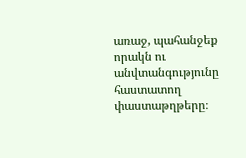առաջ, պահանջեք որակն ու անվտանգությունը հաստատող փաստաթղթերը։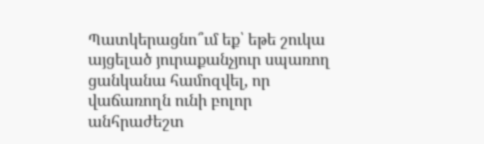Պատկերացնո՞ւմ եք՝ եթե շուկա այցելած յուրաքանչյուր սպառող ցանկանա համոզվել, որ վաճառողն ունի բոլոր անհրաժեշտ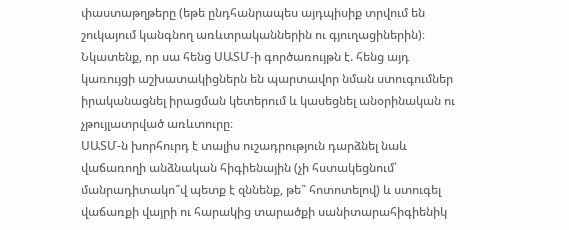փաստաթղթերը (եթե ընդհանրապես այդպիսիք տրվում են շուկայում կանգնող առևտրականներին ու գյուղացիներին)։ Նկատենք, որ սա հենց ՍԱՏՄ-ի գործառույթն է. հենց այդ կառույցի աշխատակիցներն են պարտավոր նման ստուգումներ իրականացնել իրացման կետերում և կասեցնել անօրինական ու չթույլատրված առևտուրը։
ՍԱՏՄ-ն խորհուրդ է տալիս ուշադրություն դարձնել նաև վաճառողի անձնական հիգիենային (չի հստակեցնում՝ մանրադիտակո՞վ պետք է զննենք, թե՞ հոտոտելով) և ստուգել վաճառքի վայրի ու հարակից տարածքի սանիտարահիգիենիկ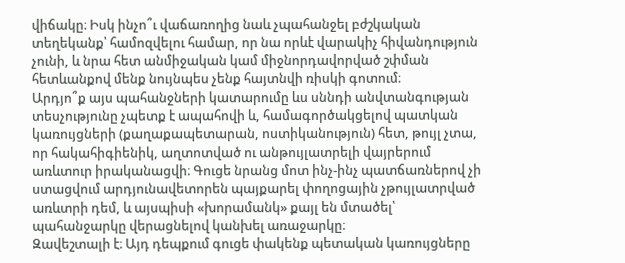վիճակը։ Իսկ ինչո՞ւ վաճառողից նաև չպահանջել բժշկական տեղեկանք՝ համոզվելու համար, որ նա որևէ վարակիչ հիվանդություն չունի, և նրա հետ անմիջական կամ միջնորդավորված շփման հետևանքով մենք նույնպես չենք հայտնվի ռիսկի գոտում։
Արդյո՞ք այս պահանջների կատարումը ևս սննդի անվտանգության տեսչությունը չպետք է ապահովի և, համագործակցելով պատկան կառույցների (քաղաքապետարան, ոստիկանություն) հետ, թույլ չտա, որ հակահիգիենիկ, աղտոտված ու անթույլատրելի վայրերում առևտուր իրականացվի։ Գուցե նրանց մոտ ինչ-ինչ պատճառներով չի ստացվում արդյունավետորեն պայքարել փողոցային չթույլատրված առևտրի դեմ, և այսպիսի «խորամանկ» քայլ են մտածել՝ պահանջարկը վերացնելով կանխել առաջարկը։
Զավեշտալի է։ Այդ դեպքում գուցե փակենք պետական կառույցները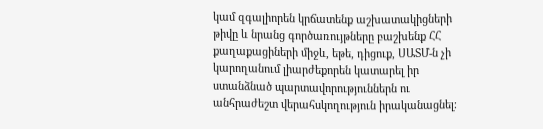կամ զգալիորեն կրճատենք աշխատակիցների թիվը և նրանց գործառույթները բաշխենք ՀՀ քաղաքացիների միջև, եթե, դիցուք, ՍԱՏՄ-ն չի կարողանում լիարժեքորեն կատարել իր ստանձնած պարտավորություններն ու անհրաժեշտ վերահսկողություն իրականացնել։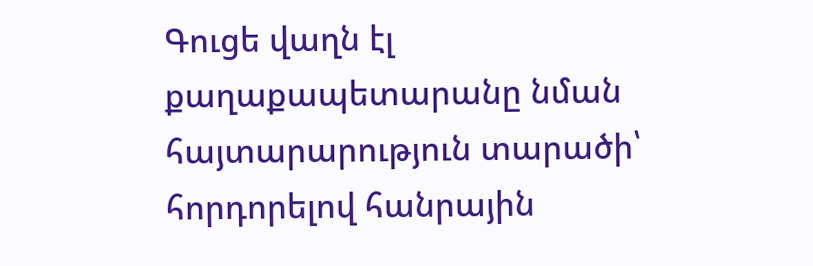Գուցե վաղն էլ քաղաքապետարանը նման հայտարարություն տարածի՝ հորդորելով հանրային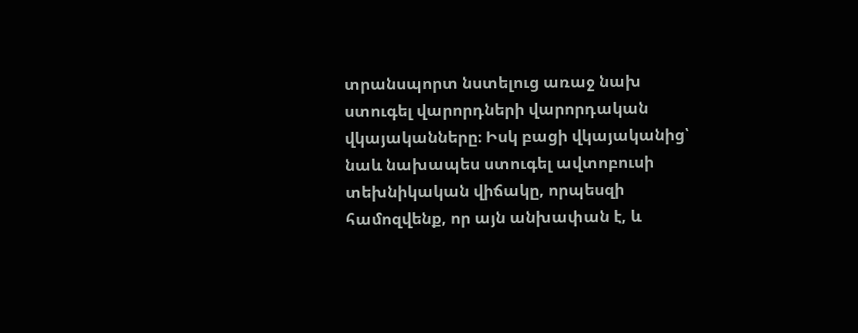տրանսպորտ նստելուց առաջ նախ ստուգել վարորդների վարորդական վկայականները։ Իսկ բացի վկայականից՝ նաև նախապես ստուգել ավտոբուսի տեխնիկական վիճակը, որպեսզի համոզվենք, որ այն անխափան է, և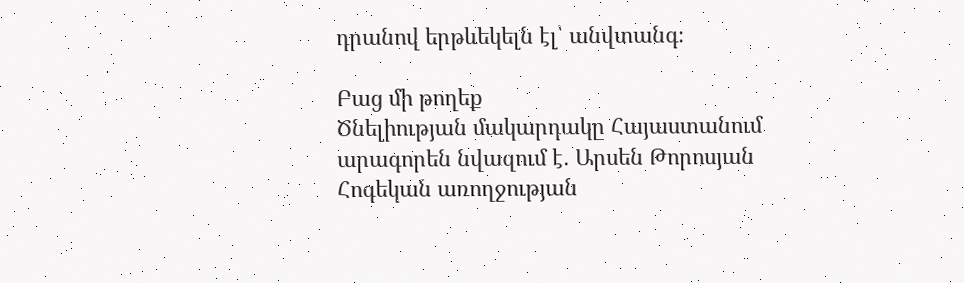դրանով երթևեկելն էլ՝ անվտանգ։

Բաց մի թողեք
Ծնելիության մակարդակը Հայաստանում արագորեն նվազում է․ Արսեն Թորոսյան
Հոգեկան առողջության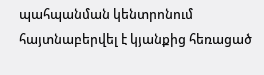պահպանման կենտրոնում հայտնաբերվել է կյանքից հեռացած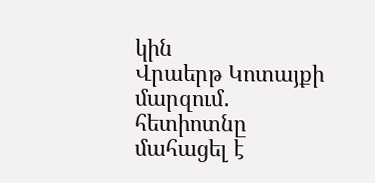կին
Վրաերթ Կոտայքի մարզում․ հետիոտնը մահացել է